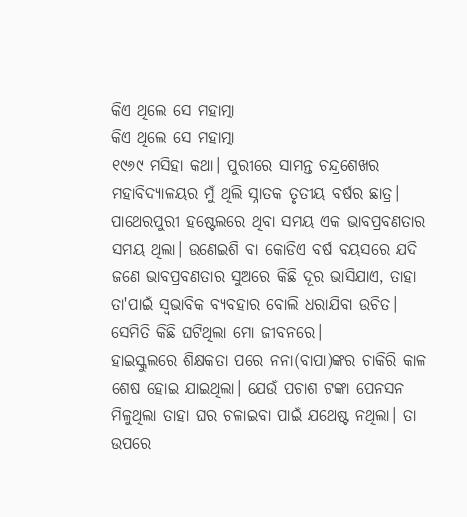କିଏ ଥିଲେ ସେ ମହାତ୍ମା
କିଏ ଥିଲେ ସେ ମହାତ୍ମା
୧୯୬୯ ମସିହା କଥା। ପୁରୀରେ ସାମନ୍ତ ଚନ୍ଦ୍ରଶେଖର ମହାବିଦ୍ୟାଳୟର ମୁଁ ଥିଲି ସ୍ନାତକ ତୃତୀୟ ବର୍ଷର ଛାତ୍ର। ପାଥେରପୁରୀ ହଷ୍ଟେଲରେ ଥିବା ସମୟ ଏକ ଭାବପ୍ରବଣତାର ସମୟ ଥିଲା। ଉଣେଇଶି ବା କୋଡିଏ ବର୍ଷ ବୟସରେ ଯଦି ଜଣେ ଭାବପ୍ରବଣତାର ସୁଅରେ କିଛି ଦୂର ଭାସିଯାଏ, ତାହା ତା'ପାଇଁ ସ୍ବଭାବିକ ବ୍ୟବହାର ବୋଲି ଧରାଯିବା ଉଚିତ। ସେମିତି କିଛି ଘଟିଥିଲା ମୋ ଜୀବନରେ।
ହାଇସ୍କୁଲରେ ଶିକ୍ଷକତା ପରେ ନନା(ବାପା)ଙ୍କର ଚାକିରି କାଳ ଶେଷ ହୋଇ ଯାଇଥିଲା। ଯେଉଁ ପଚାଶ ଟଙ୍କା ପେନସନ ମିଳୁଥିଲା ତାହା ଘର ଚଳାଇବା ପାଇଁ ଯଥେଷ୍ଟ ନଥିଲା। ତା ଉପରେ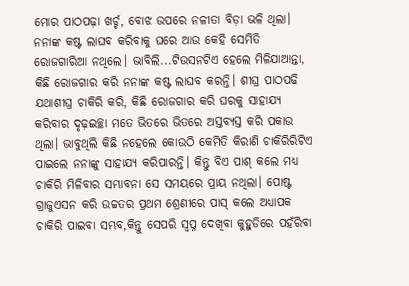ମୋର ପାଠପଢ଼ା ଖର୍ଚ୍ଚ, ବୋଝ ଉପରେ ନଳୀତା ବିଡ଼ା ଭଳି ଥିଲା। ନନାଙ୍କ କଷ୍ଟ ଲାଘବ କରିବାକୁ ଘରେ ଆଉ କେହି ସେମିତି ରୋଜଗାରିଆ ନଥିଲେ। ଭାବିଲି...ଟିଉସନଟିଏ ହେଲେ ମିଳିଯାଆନ୍ତା, କିଛି ରୋଜଗାର କରି ନନାଙ୍କ କଷ୍ଟ ଲାଘବ କରନ୍ତି। ଶୀଘ୍ର ପାଠପଢି ଯଥାଶୀଘ୍ର ଚାକିରି କରି, କିଛି ରୋଜଗାର କରି ଘରକୁ ସାହାଯ୍ୟ କରିବାର ଦୃଢ଼ଇଚ୍ଛା ମତେ ଭିତରେ ଭିତରେ ଅସ୍ତବ୍ୟସ୍ତ କରି ପକାଉ ଥିଲା। ଭାବୁଥିଲି କିଛି ନହେଲେ କୋଉଠି କେମିତି କିରାଣି ଚାକିରିରିଟିଏ ପାଇଲେ ନନାଙ୍କୁ ସାହାଯ୍ୟ କରିପାରନ୍ତି। କିନ୍ତୁ ବିଏ ପାଶ୍ କଲେ ମଧ୍ୟ ଚାକିରି ମିଳିବାର ସମ୍ଭାବନା ସେ ସମୟରେ ପ୍ରାୟ ନଥିଲା। ପୋଷ୍ଟ ଗ୍ରାଜୁଏସନ କରି ଉଚ୍ଚତର ପ୍ରଥମ ଶ୍ରେଣୀରେ ପାସ୍ କଲେ ଅଧ୍ୟାପକ ଚାକିରି ପାଇବା ସମ୍ଭବ,କିନ୍ତୁ ସେପରି ସ୍ବପ୍ନ ଦେଖିବା କୁହୁଡିରେ ପହଁରିବା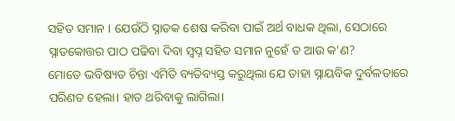ସହିତ ସମାନ । ଯେଉଁଠି ସ୍ନାତକ ଶେଷ କରିବା ପାଇଁ ଅର୍ଥ ବାଧକ ଥିଲା, ସେଠାରେ ସ୍ନାତକୋତ୍ତର ପାଠ ପଢିବା ଦିବା ସ୍ବପ୍ନ ସହିତ ସମାନ ନୁହେଁ ତ ଆଉ କ'ଣ?
ମୋତେ ଭବିଷ୍ୟତ ଚିନ୍ତା ଏମିତି ବ୍ୟତିବ୍ୟସ୍ତ କରୁଥିଲା ଯେ ତାହା ସ୍ନାୟବିକ ଦୁର୍ବଳତାରେ ପରିଣତ ହେଲା। ହାତ ଥରିବାକୁ ଲାଗିଲା।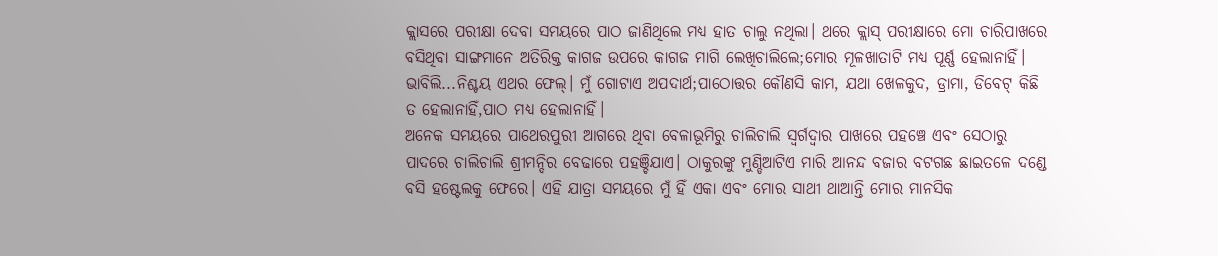କ୍ଲାସରେ ପରୀକ୍ଷା ଦେବା ସମୟରେ ପାଠ ଜାଣିଥିଲେ ମଧ୍ୟ ହାତ ଚାଲୁ ନଥିଲା। ଥରେ କ୍ଲାସ୍ ପରୀକ୍ଷାରେ ମୋ ଚାରିପାଖରେ ବସିଥିବା ସାଙ୍ଗମାନେ ଅତିରିକ୍ତ କାଗଜ ଉପରେ କାଗଜ ମାଗି ଲେଖିଚାଲିଲେ;ମୋର ମୂଳଖାତାଟି ମଧ୍ୟ ପୂର୍ଣ୍ଣ ହେଲାନାହିଁ। ଭାବିଲି...ନିଶ୍ଚୟ ଏଥର ଫେଲ୍। ମୁଁ ଗୋଟାଏ ଅପଦାର୍ଥ;ପାଠୋତ୍ତର କୌଣସି କାମ, ଯଥା ଖେଳକୁଦ, ଡ୍ରାମା, ଡିବେଟ୍ କିଛି ତ ହେଲାନାହିଁ,ପାଠ ମଧ୍ୟ ହେଲାନାହିଁ।
ଅନେକ ସମୟରେ ପାଥେରପୁରୀ ଆଗରେ ଥିବା ବେଳାଭୂମିରୁ ଚାଲିଚାଲି ସ୍ଵର୍ଗଦ୍ଵାର ପାଖରେ ପହଞ୍ଚେ ଏବଂ ସେଠାରୁ ପାଦରେ ଚାଲିଚାଲି ଶ୍ରୀମନ୍ଦିର ବେଢାରେ ପହଞ୍ଚିଯାଏ। ଠାକୁରଙ୍କୁ ମୁଣ୍ଡିଆଟିଏ ମାରି ଆନନ୍ଦ ବଜାର ବଟଗଛ ଛାଇତଳେ ଦଣ୍ଡେ ବସି ହଷ୍ଟେଲକୁ ଫେରେ। ଏହି ଯାତ୍ରା ସମୟରେ ମୁଁ ହିଁ ଏକା ଏବଂ ମୋର ସାଥୀ ଥାଆନ୍ତି ମୋର ମାନସିକ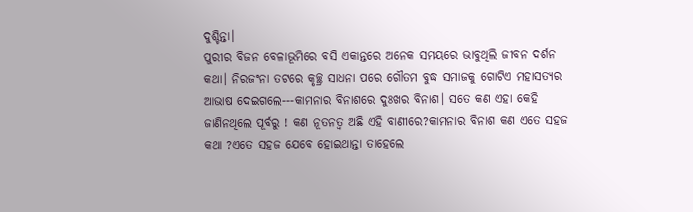ଦୁଶ୍ଚିନ୍ତା।
ପୁରୀର ବିଜନ ବେଳାଭୂମିରେ ବସି ଏକାନ୍ତରେ ଅନେକ ସମୟରେ ଭାବୁଥିଲି ଜୀବନ ଦର୍ଶନ କଥା। ନିରଜଂନା ତଟରେ କୃଚ୍ଛ୍ର ସାଧନା ପରେ ଗୌତମ ବୁଦ୍ଧ ସମାଜକୁ ଗୋଟିଏ ମହାସତ୍ୟର ଆଭାଷ ଦେଇଗଲେ---କାମନାର ବିନାଶରେ ଦୁଃଖର ବିନାଶ। ସତେ କଣ ଏହା କେହି ଜାଣିନଥିଲେ ପୂର୍ବରୁ ! କଣ ନୂତନତ୍ବ ଅଛି ଏହି ବାଣୀରେ?କାମନାର ବିନାଶ କଣ ଏତେ ସହଜ କଥା ?ଏତେ ସହଜ ଯେବେ ହୋଇଥାନ୍ତା ତାହେଲେ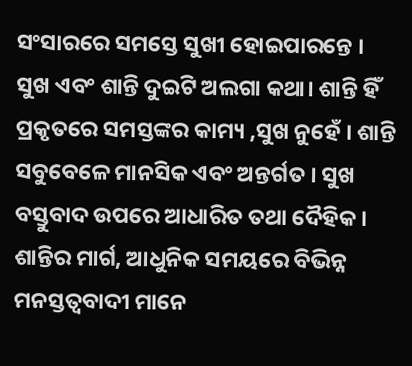ସଂସାରରେ ସମସ୍ତେ ସୁଖୀ ହୋଇପାରନ୍ତେ ।
ସୁଖ ଏବଂ ଶାନ୍ତି ଦୁଇଟି ଅଲଗା କଥା। ଶାନ୍ତି ହିଁ ପ୍ରକୃତରେ ସମସ୍ତଙ୍କର କାମ୍ୟ ,ସୁଖ ନୁହେଁ । ଶାନ୍ତି ସବୁବେଳେ ମାନସିକ ଏବଂ ଅନ୍ତର୍ଗତ । ସୁଖ ବସ୍ତୁବାଦ ଉପରେ ଆଧାରିତ ତଥା ଦୈହିକ ।
ଶାନ୍ତିର ମାର୍ଗ, ଆଧୁନିକ ସମୟରେ ବିଭିନ୍ନ ମନସ୍ତତ୍ବବାଦୀ ମାନେ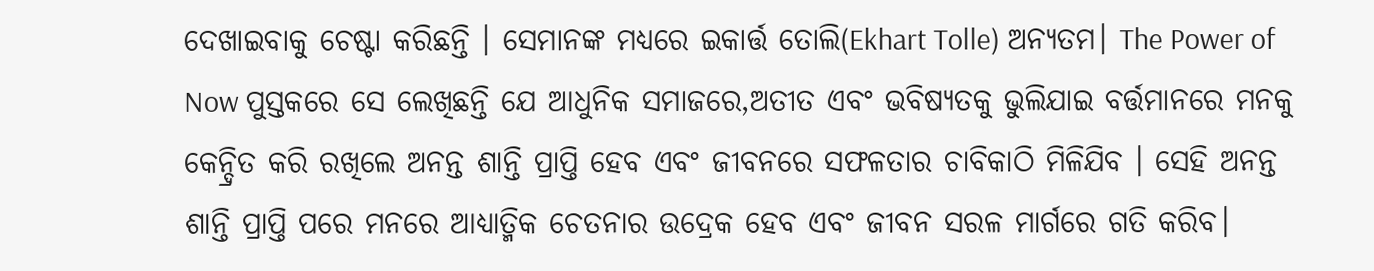ଦେଖାଇବାକୁ ଚେଷ୍ଟା କରିଛନ୍ତି । ସେମାନଙ୍କ ମଧ୍ୟରେ ଇକାର୍ତ୍ତ ତୋଲି(Ekhart Tolle) ଅନ୍ୟତମ। The Power of Now ପୁସ୍ତକରେ ସେ ଲେଖିଛନ୍ତି ଯେ ଆଧୁନିକ ସମାଜରେ,ଅତୀତ ଏବଂ ଭବିଷ୍ୟତକୁ ଭୁଲିଯାଇ ବର୍ତ୍ତମାନରେ ମନକୁ କେନ୍ଦ୍ରିତ କରି ରଖିଲେ ଅନନ୍ତ ଶାନ୍ତି ପ୍ରାପ୍ତି ହେବ ଏବଂ ଜୀବନରେ ସଫଳତାର ଚାବିକାଠି ମିଳିଯିବ । ସେହି ଅନନ୍ତ ଶାନ୍ତି ପ୍ରାପ୍ତି ପରେ ମନରେ ଆଧ୍ୟାତ୍ମିକ ଚେତନାର ଉଦ୍ରେକ ହେବ ଏବଂ ଜୀବନ ସରଳ ମାର୍ଗରେ ଗତି କରିବ।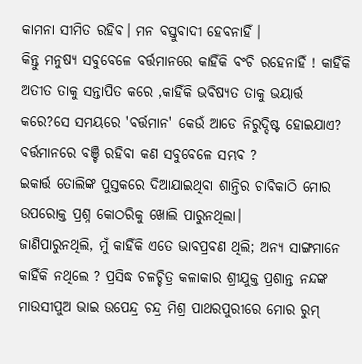କାମନା ସୀମିତ ରହିବ। ମନ ବସ୍ତୁବାଦୀ ହେବନାହିଁ ।
କିନ୍ତୁ ମନୁଷ୍ୟ ସବୁବେଳେ ବର୍ତ୍ତମାନରେ କାହିଁକି ବଂଚି ରହେନାହିଁ ! କାହିଁକି ଅତୀତ ତାକୁ ସନ୍ତାପିତ କରେ ,କାହିଁକି ଭବିଷ୍ୟତ ତାକୁ ଭୟାର୍ତ୍ତ କରେ?ସେ ସମୟରେ 'ବର୍ତ୍ତମାନ' କେଉଁ ଆଡେ ନିରୁଦ୍ଦିଷ୍ଟ ହୋଇଯାଏ? ବର୍ତ୍ତମାନରେ ବଞ୍ଚି ରହିବା କଣ ସବୁବେଳେ ସମ୍ଭବ ?
ଇକାର୍ତ୍ତ ତୋଲିଙ୍କ ପୁସ୍ତକରେ ଦିଆଯାଇଥିବା ଶାନ୍ତିର ଚାବିକାଠି ମୋର ଉପରୋକ୍ତ ପ୍ରଶ୍ନ କୋଠରିକୁ ଖୋଲି ପାରୁନଥିଲା।
ଜାଣିପାରୁନଥିଲି, ମୁଁ କାହିଁକି ଏତେ ଭାବପ୍ରବଣ ଥିଲି; ଅନ୍ୟ ସାଙ୍ଗମାନେ କାହିଁକି ନଥିଲେ ? ପ୍ରସିଦ୍ଧ ଚଳଚ୍ଚିତ୍ର କଳାକାର ଶ୍ରୀଯୁକ୍ତ ପ୍ରଶାନ୍ତ ନନ୍ଦଙ୍କ ମାଉସୀପୁଅ ଭାଇ ଉପେନ୍ଦ୍ର ଚନ୍ଦ୍ର ମିଶ୍ର ପାଥରପୁରୀରେ ମୋର ରୁମ୍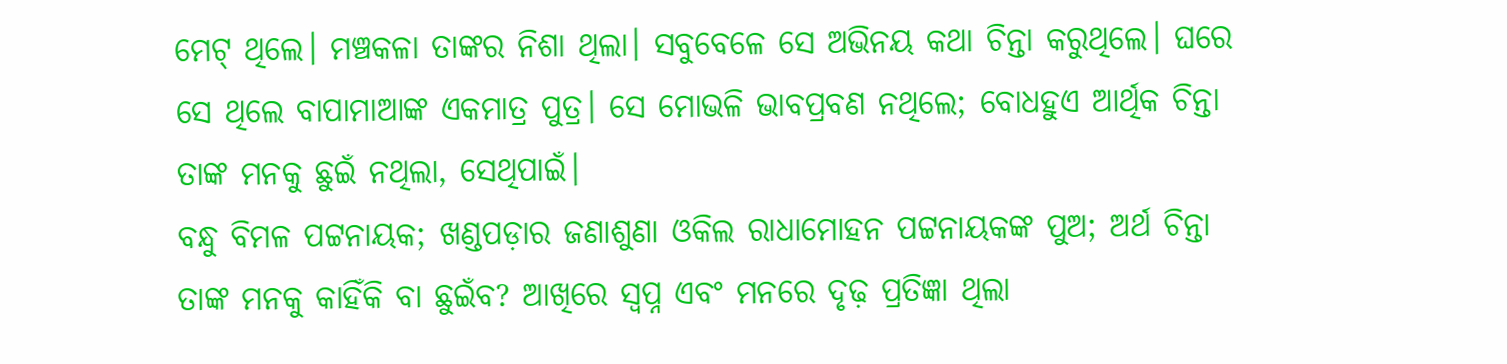ମେଟ୍ ଥିଲେ। ମଞ୍ଚକଳା ତାଙ୍କର ନିଶା ଥିଲା। ସବୁବେଳେ ସେ ଅଭିନୟ କଥା ଚିନ୍ତା କରୁଥିଲେ। ଘରେ ସେ ଥିଲେ ବାପାମାଆଙ୍କ ଏକମାତ୍ର ପୁତ୍ର। ସେ ମୋଭଳି ଭାବପ୍ରବଣ ନଥିଲେ; ବୋଧହୁଏ ଆର୍ଥିକ ଚିନ୍ତା ତାଙ୍କ ମନକୁ ଛୁଇଁ ନଥିଲା, ସେଥିପାଇଁ।
ବନ୍ଧୁ ବିମଳ ପଟ୍ଟନାୟକ; ଖଣ୍ଡପଡ଼ାର ଜଣାଶୁଣା ଓକିଲ ରାଧାମୋହନ ପଟ୍ଟନାୟକଙ୍କ ପୁଅ; ଅର୍ଥ ଚିନ୍ତା ତାଙ୍କ ମନକୁ କାହିଁକି ବା ଛୁଇଁବ? ଆଖିରେ ସ୍ବପ୍ନ ଏବଂ ମନରେ ଦୃଢ଼ ପ୍ରତିଜ୍ଞା ଥିଲା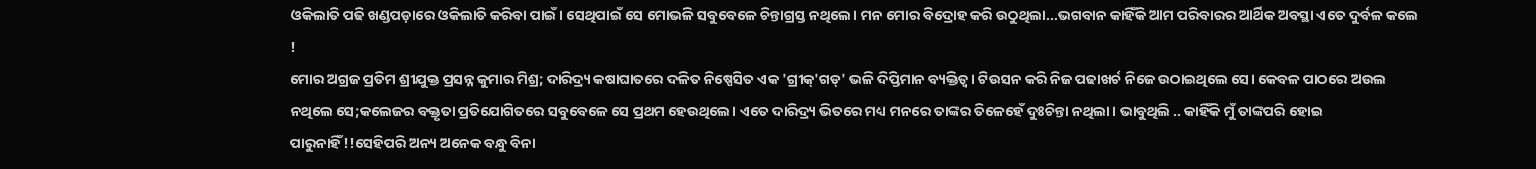ଓକିଲାତି ପଢି ଖଣ୍ଡପଡ଼ାରେ ଓକିଲାତି କରିବା ପାଇଁ। ସେଥିପାଇଁ ସେ ମୋଭଳି ସବୁବେଳେ ଚିନ୍ତାଗ୍ରସ୍ତ ନଥିଲେ। ମନ ମୋର ବିଦ୍ରୋହ କରି ଉଠୁଥିଲା...ଭଗବାନ କାହିଁକି ଆମ ପରିବାରର ଆର୍ଥିକ ଅବସ୍ଥା ଏତେ ଦୁର୍ବଳ କଲେ !
ମୋର ଅଗ୍ରଜ ପ୍ରତିମ ଶ୍ରୀଯୁକ୍ତ ପ୍ରସନ୍ନ କୁମାର ମିଶ୍ର; ଦାରିଦ୍ର୍ୟ କଷାଘାତରେ ଦଳିତ ନିଷ୍ପେସିତ ଏକ 'ଗ୍ରୀକ୍'ଗଡ୍' ଭଳି ଦିପ୍ତିମାନ ବ୍ୟକ୍ତିତ୍ଵ। ଟିଉସନ କରି ନିଜ ପଢାଖର୍ଚ ନିଜେ ଉଠାଇଥିଲେ ସେ। କେବଳ ପାଠରେ ଅଉଲ ନଥିଲେ ସେ;କଲେଜର ବକ୍ତୃତା ପ୍ରତିଯୋଗିତରେ ସବୁବେଳେ ସେ ପ୍ରଥମ ହେଉଥିଲେ। ଏତେ ଦାରିଦ୍ର୍ୟ ଭିତରେ ମଧ୍ୟ ମନରେ ତାଙ୍କର ତିଳେହେଁ ଦୁଃଚିନ୍ତା ନଥିଲା। ଭାବୁଥିଲି .. କାହିଁକି ମୁଁ ତାଙ୍କପରି ହୋଇ ପାରୁନାହିଁ!!ସେହିପରି ଅନ୍ୟ ଅନେକ ବନ୍ଧୁ ବିନା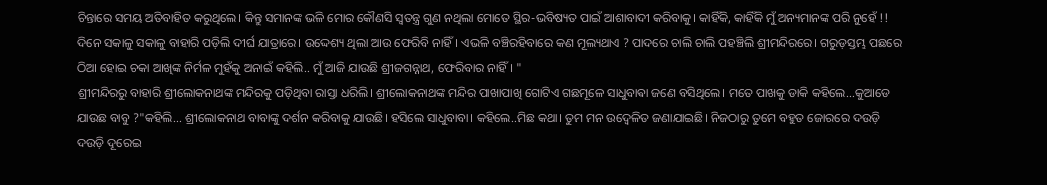ଚିନ୍ତାରେ ସମୟ ଅତିବାହିତ କରୁଥିଲେ। କିନ୍ତୁ ସମାନଙ୍କ ଭଳି ମୋର କୌଣସି ସ୍ବତନ୍ତ୍ର ଗୁଣ ନଥିଲା ମୋତେ ସ୍ଥିର-ଭବିଷ୍ୟତ ପାଇଁ ଆଶାବାଦୀ କରିବାକୁ। କାହିଁକି, କାହିଁକି ମୁଁ ଅନ୍ୟମାନଙ୍କ ପରି ନୁହେଁ !!
ଦିନେ ସକାଳୁ ସକାଳୁ ବାହାରି ପଡ଼ିଲି ଦୀର୍ଘ ଯାତ୍ରାରେ। ଉଦ୍ଦେଶ୍ୟ ଥିଲା ଆଉ ଫେରିବି ନାହିଁ। ଏଭଳି ବଞ୍ଚିରହିବାରେ କଣ ମୂଲ୍ୟଥାଏ ? ପାଦରେ ଚାଲି ଚାଲି ପହଞ୍ଚିଲି ଶ୍ରୀମନ୍ଦିରରେ। ଗରୁଡ଼ସ୍ତମ୍ଭ ପଛରେ ଠିଆ ହୋଇ ଚକା ଆଖିଙ୍କ ନିର୍ମଳ ମୁହଁକୁ ଅନାଇଁ କହିଲି.. ମୁଁ ଆଜି ଯାଉଛି ଶ୍ରୀଜଗନ୍ନାଥ, ଫେରିବାର ନାହିଁ। "
ଶ୍ରୀମନ୍ଦିରରୁ ବାହାରି ଶ୍ରୀଲୋକନାଥଙ୍କ ମନ୍ଦିରକୁ ପଡ଼ିଥିବା ରାସ୍ତା ଧରିଲି। ଶ୍ରୀଲୋକନାଥଙ୍କ ମନ୍ଦିର ପାଖାପାଖି ଗୋଟିଏ ଗଛମୂଳେ ସାଧୁବାଵା ଜଣେ ବସିଥିଲେ। ମତେ ପାଖକୁ ଡାକି କହିଲେ...କୁଆଡେ ଯାଉଛ ବାବୁ ?"କହିଲି... ଶ୍ରୀଲୋକନାଥ ବାବାଙ୍କୁ ଦର୍ଶନ କରିବାକୁ ଯାଉଛି। ହସିଲେ ସାଧୁବାବା। କହିଲେ..ମିଛ କଥା। ତୁମ ମନ ଉଦ୍ବେଳିତ ଜଣାଯାଇଛି। ନିଜଠାରୁ ତୁମେ ବହୁତ ଜୋରରେ ଦଉଡ଼ି ଦଉଡ଼ି ଦୂରେଇ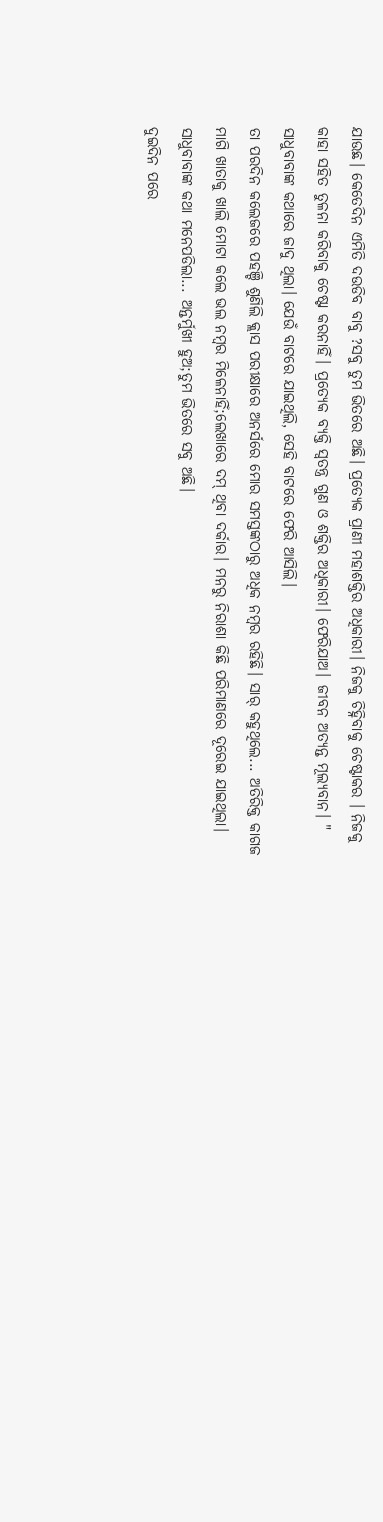ଯାଉଛ। କେତେଦିନ ଏମିତି ଦଉଡିବ ବାବୁ ?ସବୁ ତୁମ ଭିତରେ ଅଛି। ପ୍ରତ୍ୟେକ ପ୍ରାଣୀ ମହାଶକ୍ତିର ଅଧିକାରୀ। ନିଜକୁ ଚିହ୍ନିବାକୁ ଚେଷ୍ଟାକର । ନିଜକୁ କାହା ସହିତ ତୁଳନା କରିବାକୁ ଚେଷ୍ଟା କରନାହିଁ। ପ୍ରତ୍ୟେକ ବ୍ୟକ୍ତି ସ୍ବତନ୍ତ୍ର ଗୁଣ ଓ ଶକ୍ତିର ଅଧିକାରୀ। ଫେରିଯାଅ। ଜୀବନ ଅତ୍ୟନ୍ତ ମୂଲ୍ୟବାନ। "
ସାଧୁବାବାଙ୍କ କଥାରେ ଜାଦୁ ଥିଲା। ଯେଉଁ ବାଟରେ ଯାଇଥିଲି, ସେହି ବାଟରେ ଫେରି ଆସିଲି।
ତା ପରଦିନ କଲେଜରେ ପହଞ୍ଚି ଶୁଣିଲି କ୍ଲାସ ପରୀକ୍ଷାରେ ଅନର୍ସରେ ମୋର ସମସ୍ତଙ୍କଠାରୁ ଅଧିକ ନମ୍ବର ରହିଛି। ସାର୍ କହୁଥିଲେ... ଅତିରିକ୍ତ କାଗଜ ମାଗି ଖାତାକୁ ଖାଲି ମୋଟା କଲେ ଭଲ ନମ୍ବର ମିଳେନାହିଁ;ଲେଖାରେ ଦମ୍ ଥିବା ଦର୍କାର। ମନରୁ ନିରାଶା କିଛି ପରିମାଣରେ ଦୂରେଇ ଯାଇଥିଲା। ସାଧୁବାବାଙ୍କ କଥା ମନେପଡିଲା... ଅନ୍ତର୍ମୁଖୀ ହୁଅ;ତୁମ ଭିତରେ ସବୁ ଅଛି।
ଦୁଇଦିନ ପରେ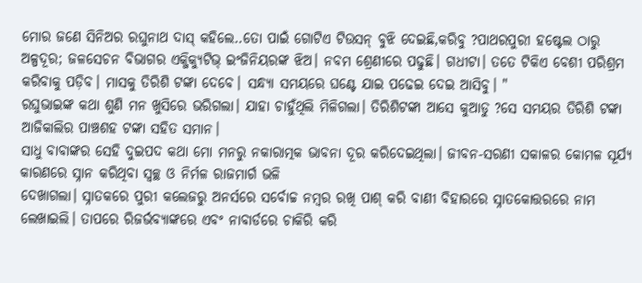ମୋର ଜଣେ ସିନିଅର ରଘୁନାଥ ଦାସ୍ କହିଲେ..ତୋ ପାଇଁ ଗୋଟିଏ ଟିଉସନ୍ ବୁଝି ଦେଇଛି,କରିବୁ ?ପାଥରପୁରୀ ହଷ୍ଟେଲ ଠାରୁ ଅଳ୍ପଦୂର; ଜଳସେଚନ ବିଭାଗର ଏକ୍ଜିକ୍ୟୁଟିଭ୍ ଇଂଜିନିୟରଙ୍କ ଝିଅ। ନବମ ଶ୍ରେଣୀରେ ପଢୁଛି। ଗଧୀଟା। ତତେ ଟିକିଏ ବେଶୀ ପରିଶ୍ରମ କରିବାକୁ ପଡ଼ିବ। ମାସକୁ ତିରିଶି ଟଙ୍କା ଦେବେ। ସନ୍ଧ୍ୟା ସମୟରେ ଘଣ୍ଟେ ଯାଇ ପଢେଇ ଦେଇ ଆସିବୁ। "
ରଘୁଭାଇଙ୍କ କଥା ଶୁଣି ମନ ଖୁସିରେ ଭରିଗଲା। ଯାହା ଚାହୁଁଥିଲି ମିଳିଗଲା। ତିରିଶିଟଙ୍କା ଆସେ କୁଆଡୁ ?ସେ ସମୟର ତିରିଶି ଟଙ୍କା ଆଜିକାଲିର ପାଞ୍ଚଶହ ଟଙ୍କା ସହିତ ସମାନ।
ସାଧୁ ବାବାଙ୍କର ସେହି ଦୁଇପଦ କଥା ମୋ ମନରୁ ନକାରାତ୍ମକ ଭାବନା ଦୂର କରିଦେଇଥିଲା। ଜୀବନ-ସରଣୀ ସକାଳର କୋମଳ ସୂର୍ଯ୍ୟ କାରଣରେ ସ୍ନାନ କରିଥିବା ସ୍ବଚ୍ଛ ଓ ନିର୍ମଳ ରାଜମାର୍ଗ ଭଳି
ଦେଖାଗଲା। ସ୍ନାତକରେ ପୁରୀ କଲେଜରୁ ଅନର୍ସରେ ସର୍ବୋଚ୍ଚ ନମ୍ବର ରଖି ପାଶ୍ କରି ବାଣୀ ବିହାରରେ ସ୍ନାତକୋତ୍ତରରେ ନାମ ଲେଖାଇଲି। ତାପରେ ରିଜର୍ଭବ୍ୟାଙ୍କରେ ଏବଂ ନାବାର୍ଡରେ ଚାକିରି କରି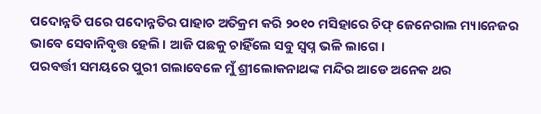ପଦୋନ୍ନତି ପରେ ପଦୋନ୍ନତିର ପାହାଚ ଅତିକ୍ରମ କରି ୨୦୧୦ ମସିହାରେ ଚିଫ୍ ଜେନେରାଲ ମ୍ୟାନେଜର ଭାବେ ସେବାନିବୃତ୍ତ ହେଲି। ଆଜି ପଛକୁ ଚାହିଁଲେ ସବୁ ସ୍ବପ୍ନ ଭଳି ଲାଗେ।
ପରବର୍ତ୍ତୀ ସମୟରେ ପୁରୀ ଗଲାବେଳେ ମୁଁ ଶ୍ରୀଲୋକନାଥଙ୍କ ମନ୍ଦିର ଆଡେ ଅନେକ ଥର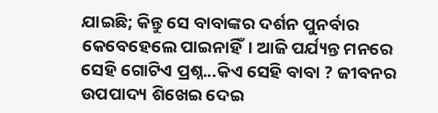ଯାଇଛି; କିନ୍ତୁ ସେ ବାବାଙ୍କର ଦର୍ଶନ ପୁନର୍ବାର କେବେହେଲେ ପାଇନାହିଁ। ଆଜି ପର୍ଯ୍ୟନ୍ତ ମନରେ ସେହି ଗୋଟିଏ ପ୍ରଶ୍ନ...କିଏ ସେହି ବାବା ? ଜୀବନର ଉପପାଦ୍ୟ ଶିଖେଇ ଦେଇ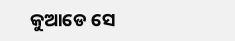କୁଆଡେ ସେ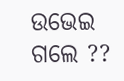ଉଭେଇ ଗଲେ ??